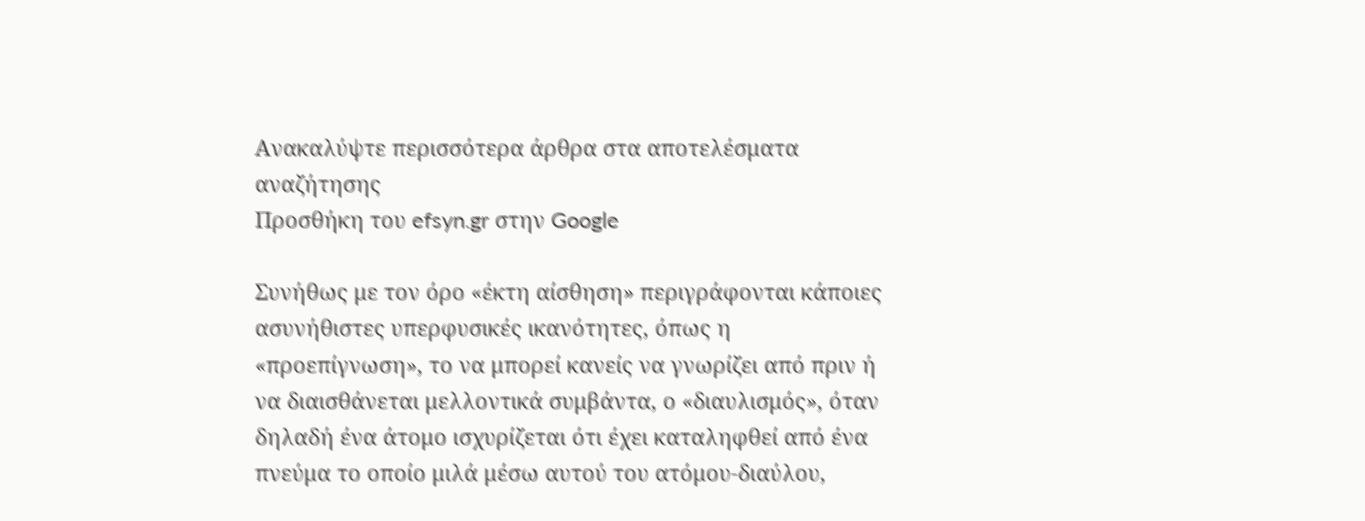Ανακαλύψτε περισσότερα άρθρα στα αποτελέσματα αναζήτησης
Προσθήκη του efsyn.gr στην Google

Συνήθως με τον όρο «έκτη αίσθηση» περιγράφονται κάποιες ασυνήθιστες υπερφυσικές ικανότητες, όπως η «προεπίγνωση», το να μπορεί κανείς να γνωρίζει από πριν ή να διαισθάνεται μελλοντικά συμβάντα, ο «διαυλισμός», όταν δηλαδή ένα άτομο ισχυρίζεται ότι έχει καταληφθεί από ένα πνεύμα το οποίο μιλά μέσω αυτού του ατόμου-διαύλου,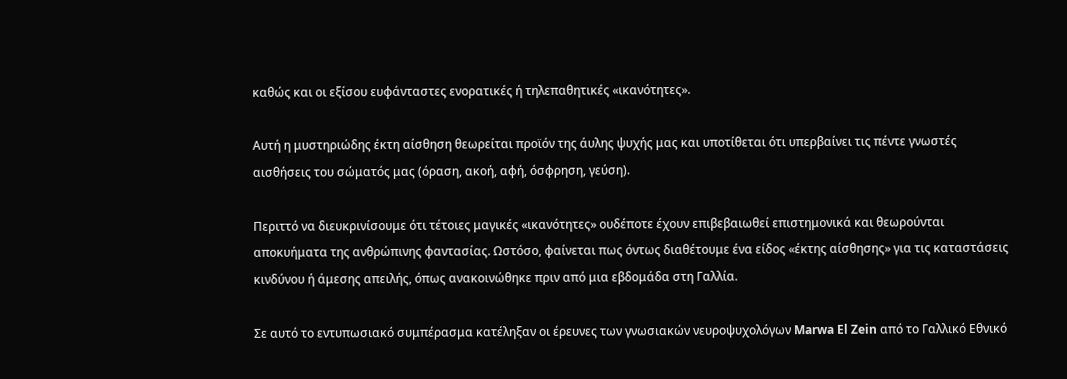καθώς και οι εξίσου ευφάνταστες ενορατικές ή τηλεπαθητικές «ικανότητες».

Αυτή η μυστηριώδης έκτη αίσθηση θεωρείται προϊόν της άυλης ψυχής μας και υποτίθεται ότι υπερβαίνει τις πέντε γνωστές αισθήσεις του σώματός μας (όραση, ακοή, αφή, όσφρηση, γεύση).

Περιττό να διευκρινίσουμε ότι τέτοιες μαγικές «ικανότητες» ουδέποτε έχουν επιβεβαιωθεί επιστημονικά και θεωρούνται αποκυήματα της ανθρώπινης φαντασίας. Ωστόσο, φαίνεται πως όντως διαθέτουμε ένα είδος «έκτης αίσθησης» για τις καταστάσεις κινδύνου ή άμεσης απειλής, όπως ανακοινώθηκε πριν από μια εβδομάδα στη Γαλλία.

Σε αυτό το εντυπωσιακό συμπέρασμα κατέληξαν οι έρευνες των γνωσιακών νευροψυχολόγων Marwa El Zein από το Γαλλικό Εθνικό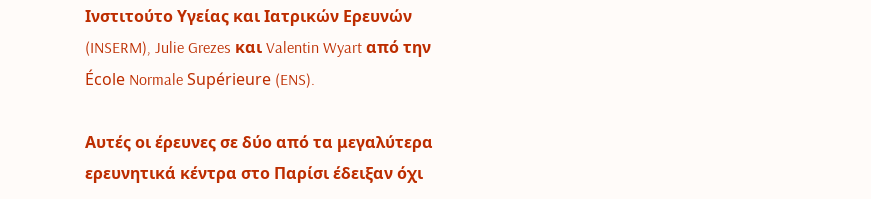Ινστιτούτο Υγείας και Ιατρικών Ερευνών (INSERM), Julie Grezes και Valentin Wyart από την École Normale Supérieure (ENS).

Αυτές οι έρευνες σε δύο από τα μεγαλύτερα ερευνητικά κέντρα στο Παρίσι έδειξαν όχι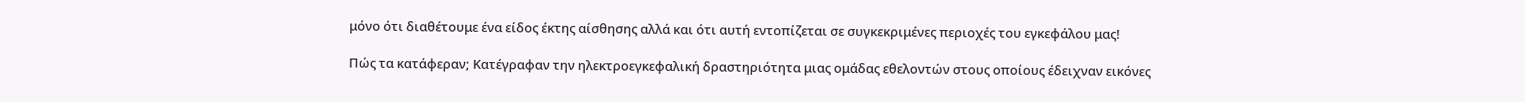μόνο ότι διαθέτουμε ένα είδος έκτης αίσθησης αλλά και ότι αυτή εντοπίζεται σε συγκεκριμένες περιοχές του εγκεφάλου μας!

Πώς τα κατάφεραν; Κατέγραφαν την ηλεκτροεγκεφαλική δραστηριότητα μιας ομάδας εθελοντών στους οποίους έδειχναν εικόνες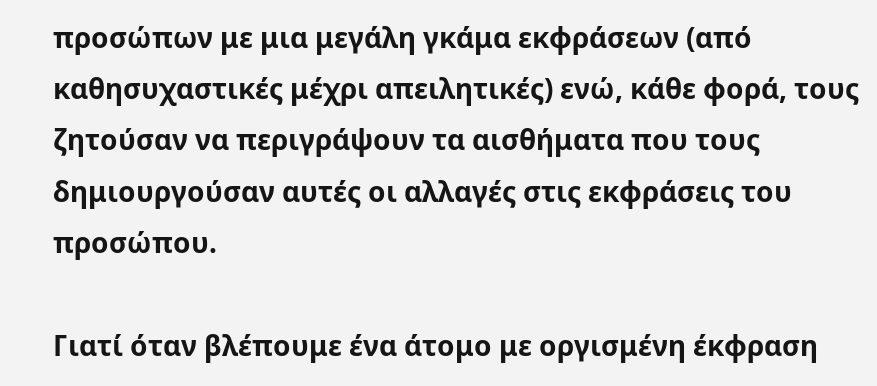προσώπων με μια μεγάλη γκάμα εκφράσεων (από καθησυχαστικές μέχρι απειλητικές) ενώ, κάθε φορά, τους ζητούσαν να περιγράψουν τα αισθήματα που τους δημιουργούσαν αυτές οι αλλαγές στις εκφράσεις του προσώπου.

Γιατί όταν βλέπουμε ένα άτομο με οργισμένη έκφραση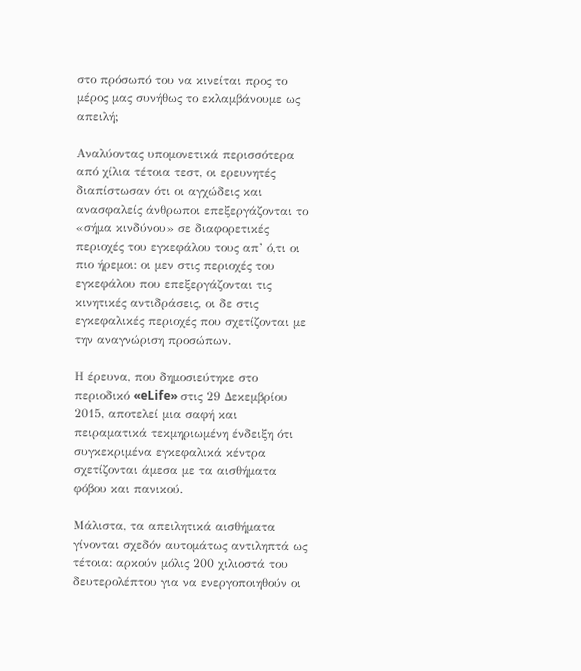στο πρόσωπό του να κινείται προς το μέρος μας συνήθως το εκλαμβάνουμε ως απειλή;

Αναλύοντας υπομονετικά περισσότερα από χίλια τέτοια τεστ, οι ερευνητές διαπίστωσαν ότι οι αγχώδεις και ανασφαλείς άνθρωποι επεξεργάζονται το «σήμα κινδύνου» σε διαφορετικές περιοχές του εγκεφάλου τους απ’ ό,τι οι πιο ήρεμοι: οι μεν στις περιοχές του εγκεφάλου που επεξεργάζονται τις κινητικές αντιδράσεις, οι δε στις εγκεφαλικές περιοχές που σχετίζονται με την αναγνώριση προσώπων.

Η έρευνα, που δημοσιεύτηκε στο περιοδικό «eLife» στις 29 Δεκεμβρίου 2015, αποτελεί μια σαφή και πειραματικά τεκμηριωμένη ένδειξη ότι συγκεκριμένα εγκεφαλικά κέντρα σχετίζονται άμεσα με τα αισθήματα φόβου και πανικού.

Μάλιστα, τα απειλητικά αισθήματα γίνονται σχεδόν αυτομάτως αντιληπτά ως τέτοια: αρκούν μόλις 200 χιλιοστά του δευτερολέπτου για να ενεργοποιηθούν οι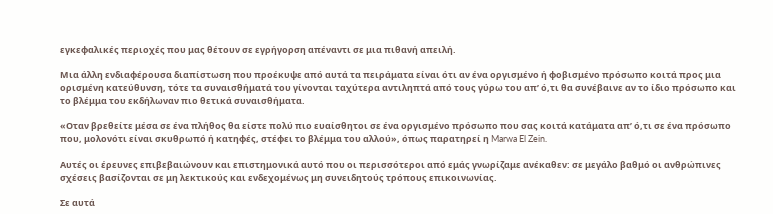εγκεφαλικές περιοχές που μας θέτουν σε εγρήγορση απέναντι σε μια πιθανή απειλή.

Μια άλλη ενδιαφέρουσα διαπίστωση που προέκυψε από αυτά τα πειράματα είναι ότι αν ένα οργισμένο ή φοβισμένο πρόσωπο κοιτά προς μια ορισμένη κατεύθυνση, τότε τα συναισθήματά του γίνονται ταχύτερα αντιληπτά από τους γύρω του απ’ ό,τι θα συνέβαινε αν το ίδιο πρόσωπο και το βλέμμα του εκδήλωναν πιο θετικά συναισθήματα.

«Οταν βρεθείτε μέσα σε ένα πλήθος θα είστε πολύ πιο ευαίσθητοι σε ένα οργισμένο πρόσωπο που σας κοιτά κατάματα απ’ ό,τι σε ένα πρόσωπο που, μολονότι είναι σκυθρωπό ή κατηφές, στέφει το βλέμμα του αλλού», όπως παρατηρεί η Marwa El Zein.

Αυτές οι έρευνες επιβεβαιώνουν και επιστημονικά αυτό που οι περισσότεροι από εμάς γνωρίζαμε ανέκαθεν: σε μεγάλο βαθμό οι ανθρώπινες σχέσεις βασίζονται σε μη λεκτικούς και ενδεχομένως μη συνειδητούς τρόπους επικοινωνίας.

Σε αυτά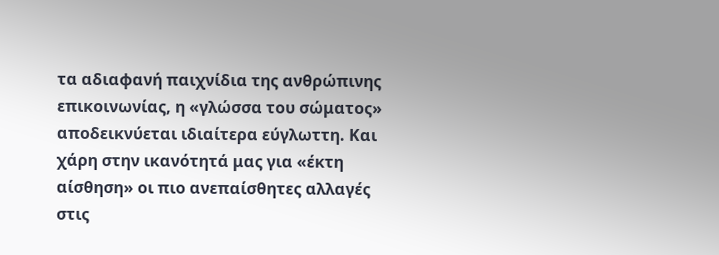τα αδιαφανή παιχνίδια της ανθρώπινης επικοινωνίας, η «γλώσσα του σώματος» αποδεικνύεται ιδιαίτερα εύγλωττη. Και χάρη στην ικανότητά μας για «έκτη αίσθηση» οι πιο ανεπαίσθητες αλλαγές στις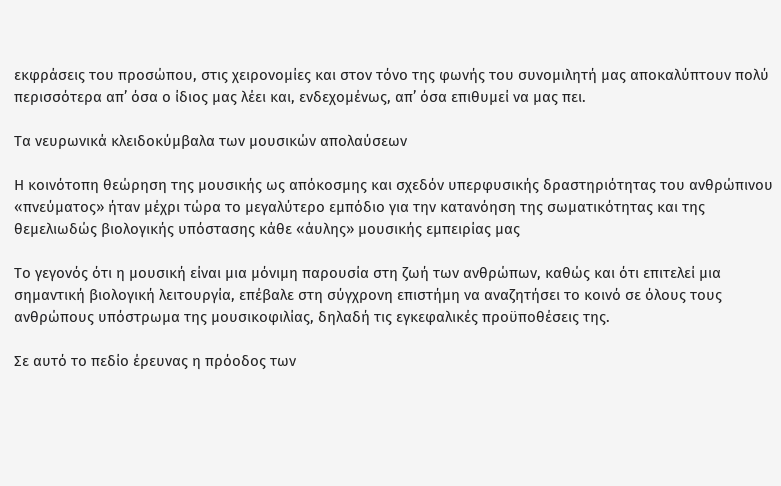εκφράσεις του προσώπου, στις χειρονομίες και στον τόνο της φωνής του συνομιλητή μας αποκαλύπτουν πολύ περισσότερα απ’ όσα ο ίδιος μας λέει και, ενδεχομένως, απ’ όσα επιθυμεί να μας πει.

Τα νευρωνικά κλειδοκύμβαλα των μουσικών απολαύσεων

Η κοινότοπη θεώρηση της μουσικής ως απόκοσμης και σχεδόν υπερφυσικής δραστηριότητας του ανθρώπινου «πνεύματος» ήταν μέχρι τώρα το μεγαλύτερο εμπόδιο για την κατανόηση της σωματικότητας και της θεμελιωδώς βιολογικής υπόστασης κάθε «άυλης» μουσικής εμπειρίας μας

Το γεγονός ότι η μουσική είναι μια μόνιμη παρουσία στη ζωή των ανθρώπων, καθώς και ότι επιτελεί μια σημαντική βιολογική λειτουργία, επέβαλε στη σύγχρονη επιστήμη να αναζητήσει το κοινό σε όλους τους ανθρώπους υπόστρωμα της μουσικοφιλίας, δηλαδή τις εγκεφαλικές προϋποθέσεις της.

Σε αυτό το πεδίο έρευνας η πρόοδος των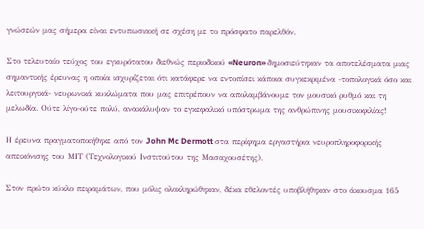γνώσεών μας σήμερα είναι εντυπωσιακή σε σχέση με το πρόσφατο παρελθόν.

Στο τελευταίο τεύχος του εγκυρότατου διεθνώς περιοδικού «Neuron» δημοσιεύτηκαν τα αποτελέσματα μιας σημαντικής έρευνας η οποία ισχυρίζεται ότι κατάφερε να εντοπίσει κάποια συγκεκριμένα -τοπολογικά όσο και λειτουργικά- νευρωνικά κυκλώματα που μας επιτρέπουν να απολαμβάνουμε τον μουσικό ρυθμό και τη μελωδία. Ούτε λίγο-ούτε πολύ, ανακάλυψαν το εγκεφαλικό υπόστρωμα της ανθρώπινης μουσικοφιλίας!

Η έρευνα πραγματοποιήθηκε από τον John Mc Dermott στα περίφημα εργαστήρια νευροπληροφορικής απεικόνισης του ΜΙΤ (Τεχνολογικού Ινστιτούτου της Μασαχουσέτης).

Στον πρώτο κύκλο πειραμάτων, που μόλις ολοκληρώθηκαν, δέκα εθελοντές υποβλήθηκαν στο άκουσμα 165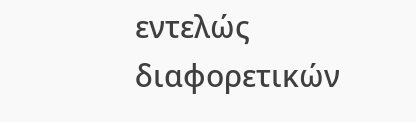εντελώς διαφορετικών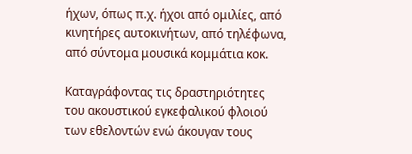ήχων, όπως π.χ. ήχοι από ομιλίες, από κινητήρες αυτοκινήτων, από τηλέφωνα, από σύντομα μουσικά κομμάτια κοκ.

Καταγράφοντας τις δραστηριότητες του ακουστικού εγκεφαλικού φλοιού των εθελοντών ενώ άκουγαν τους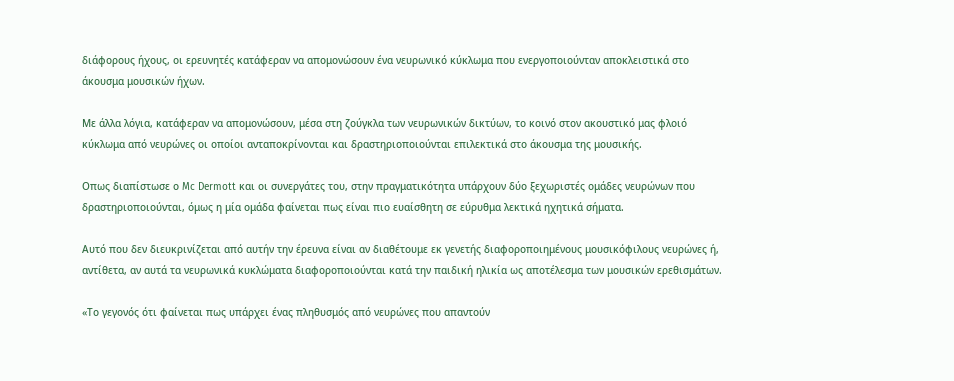διάφορους ήχους, οι ερευνητές κατάφεραν να απομονώσουν ένα νευρωνικό κύκλωμα που ενεργοποιούνταν αποκλειστικά στο άκουσμα μουσικών ήχων.

Με άλλα λόγια, κατάφεραν να απομονώσουν, μέσα στη ζούγκλα των νευρωνικών δικτύων, το κοινό στον ακουστικό μας φλοιό κύκλωμα από νευρώνες οι οποίοι ανταποκρίνονται και δραστηριοποιούνται επιλεκτικά στο άκουσμα της μουσικής.

Οπως διαπίστωσε ο Mc Dermott και οι συνεργάτες του, στην πραγματικότητα υπάρχουν δύο ξεχωριστές ομάδες νευρώνων που δραστηριοποιούνται, όμως η μία ομάδα φαίνεται πως είναι πιο ευαίσθητη σε εύρυθμα λεκτικά ηχητικά σήματα.

Αυτό που δεν διευκρινίζεται από αυτήν την έρευνα είναι αν διαθέτουμε εκ γενετής διαφοροποιημένους μουσικόφιλους νευρώνες ή, αντίθετα, αν αυτά τα νευρωνικά κυκλώματα διαφοροποιούνται κατά την παιδική ηλικία ως αποτέλεσμα των μουσικών ερεθισμάτων.

«Το γεγονός ότι φαίνεται πως υπάρχει ένας πληθυσμός από νευρώνες που απαντούν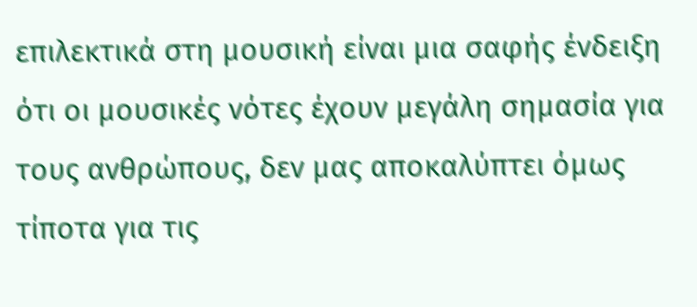επιλεκτικά στη μουσική είναι μια σαφής ένδειξη ότι οι μουσικές νότες έχουν μεγάλη σημασία για τους ανθρώπους, δεν μας αποκαλύπτει όμως τίποτα για τις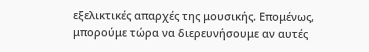εξελικτικές απαρχές της μουσικής. Επομένως, μπορούμε τώρα να διερευνήσουμε αν αυτές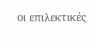οι επιλεκτικές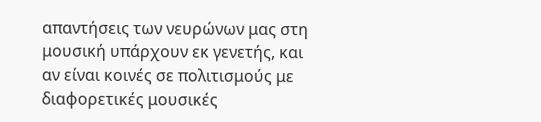απαντήσεις των νευρώνων μας στη μουσική υπάρχουν εκ γενετής, και αν είναι κοινές σε πολιτισμούς με διαφορετικές μουσικές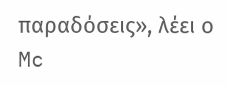παραδόσεις», λέει ο Mc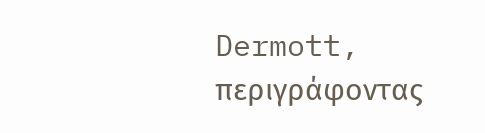Dermott, περιγράφοντας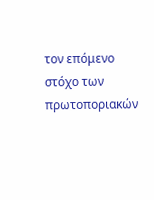τον επόμενο στόχο των πρωτοποριακών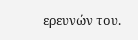ερευνών του.